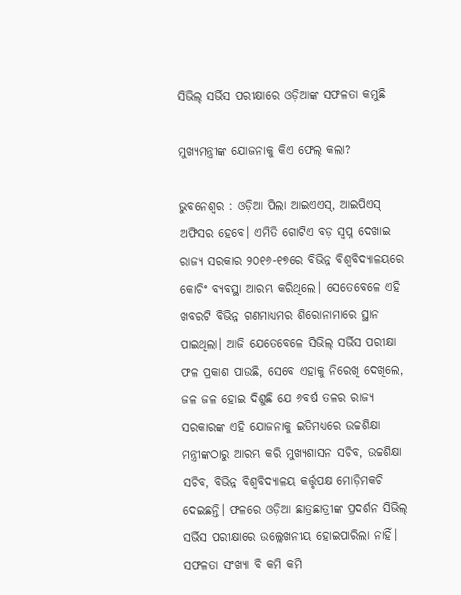ସିଭିଲ୍ ସର୍ଭିସ ପରୀକ୍ଷାରେ ଓଡ଼ିଆଙ୍କ ସଫଳତା କମୁଛି

ମୁଖ୍ୟମନ୍ତ୍ରୀଙ୍କ ଯୋଜନାକୁ କିଏ ଫେଲ୍ କଲା?

ଭୁବନେଶ୍ବର : ଓଡ଼ିଆ ପିଲା ଆଇଏଏସ୍, ଆଇପିଏସ୍ ଅଫିସର ହେବେ। ଏମିତି ଗୋଟିଏ ବଡ଼ ସ୍ବପ୍ନ ଦେଖାଇ ରାଜ୍ୟ ସରକାର ୨୦୧୬-୧୭ରେ ବିଭିନ୍ନ ବିଶ୍ବବିଦ୍ୟାଳୟରେ କୋଚିଂ ବ୍ୟବସ୍ଥା ଆରମ୍ଭ କରିଥିଲେ। ସେତେବେଳେ ଏହି ଖବରଟି ବିଭିନ୍ନ ଗଣମାଧ୍ୟମର ଶିରୋନାମାରେ ସ୍ଥାନ ପାଇଥିଲା। ଆଜି ଯେତେବେଳେ ସିଭିଲ୍ ସର୍ଭିସ ପରୀକ୍ଷା ଫଳ ପ୍ରକାଶ ପାଉଛି, ସେବେ ଏହାକୁ ନିରେଖି ଦେଖିଲେ, ଜଳ ଜଳ ହୋଇ ଦିଶୁଛି ଯେ ୬ବର୍ଷ ତଳର ରାଜ୍ୟ ସରକାରଙ୍କ ଏହି ଯୋଜନାକୁ ଇତିମଧ୍ୟରେ ଉଚ୍ଚଶିକ୍ଷା ମନ୍ତ୍ରୀଙ୍କଠାରୁ ଆରମ୍ଭ କରି ମୁଖ୍ୟଶାସନ ସଚିବ, ଉଚ୍ଚଶିକ୍ଷା ସଚିବ, ବିଭିନ୍ନ ବିଶ୍ବବିଦ୍ୟାଳୟ କର୍ତ୍ତୃପକ୍ଷ ମୋଡ଼ିମକଚି ଦେଇଛନ୍ତି। ଫଳରେ ଓଡ଼ିଆ ଛାତ୍ରଛାତ୍ରୀଙ୍କ ପ୍ରଦର୍ଶନ ସିଭିଲ୍ ସର୍ଭିସ ପରୀକ୍ଷାରେ ଉଲ୍ଲେଖନୀୟ ହୋଇପାରିଲା ନାହିଁ। ସଫଳତା ସଂଖ୍ୟା ବି କମି କମି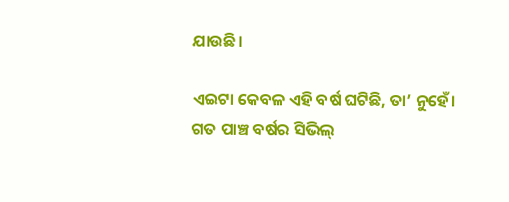ଯାଉଛି।

ଏଇଟା କେବଳ ଏହି ବର୍ଷ ଘଟିଛି, ତା’ ନୁହେଁ। ଗତ ପାଞ୍ଚ ବର୍ଷର ସିଭିଲ୍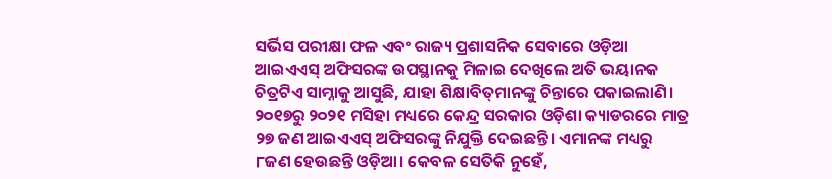ସର୍ଭିସ ପରୀକ୍ଷା ଫଳ ଏବଂ ରାଜ୍ୟ ପ୍ରଶାସନିକ ସେବାରେ ଓଡ଼ିଆ ଆଇଏଏସ୍ ଅଫିସରଙ୍କ ଉପସ୍ଥାନକୁ ମିଳାଇ ଦେଖିଲେ ଅତି ଭୟାନକ ଚିତ୍ରଟିଏ ସାମ୍ନାକୁ ଆସୁଛି, ଯାହା ଶିକ୍ଷାବିତ୍‌ମାନଙ୍କୁ ଚିନ୍ତାରେ ପକାଇଲାଣି। ୨୦୧୭ରୁ ୨୦୨୧ ମସିହା ମଧ୍ୟରେ କେନ୍ଦ୍ର ସରକାର ଓଡ଼ିଶା କ୍ୟାଡରରେ ମାତ୍ର ୨୭ ଜଣ ଆଇଏଏସ୍ ଅଫିସରଙ୍କୁ ନିଯୁକ୍ତି ଦେଇଛନ୍ତି। ଏମାନଙ୍କ ମଧ୍ୟରୁ ୮ଜଣ ହେଉଛନ୍ତି ଓଡ଼ିଆ। କେବଳ ସେତିକି ନୁହେଁ,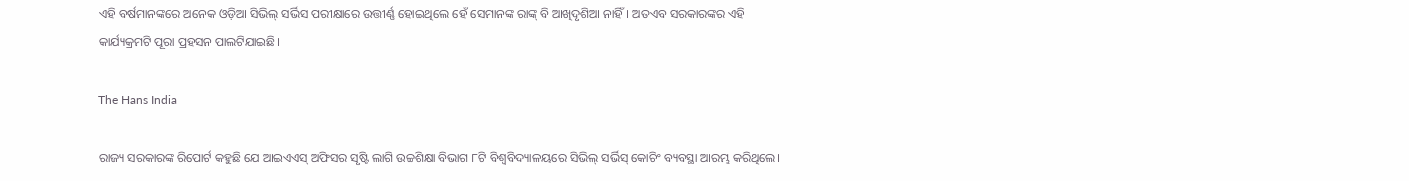ଏହି ବର୍ଷମାନଙ୍କରେ ଅନେକ ଓଡ଼ିଆ ସିଭିଲ୍ ସର୍ଭିସ ପରୀକ୍ଷାରେ ଉତ୍ତୀର୍ଣ୍ଣ ହୋଇଥିଲେ ହେଁ ସେମାନଙ୍କ ରାଙ୍କ୍ ବି ଆଖିଦୃଶିଆ ନାହିଁ। ଅତଏବ ସରକାରଙ୍କର ଏହି କାର୍ଯ୍ୟକ୍ରମଟି ପୂରା ପ୍ରହସନ ପାଲଟିଯାଇଛି।

The Hans India

ରାଜ୍ୟ ସରକାରଙ୍କ ରିପୋର୍ଟ କହୁଛି ଯେ ଆଇଏଏସ୍ ଅଫିସର ସୃଷ୍ଟି ଲାଗି ଉଚ୍ଚଶିକ୍ଷା ବିଭାଗ ୮ଟି ବିଶ୍ବବିଦ୍ୟାଳୟରେ ସିଭିଲ୍ ସର୍ଭିସ୍ କୋଚିଂ ବ୍ୟବସ୍ଥା ଆରମ୍ଭ କରିଥିଲେ।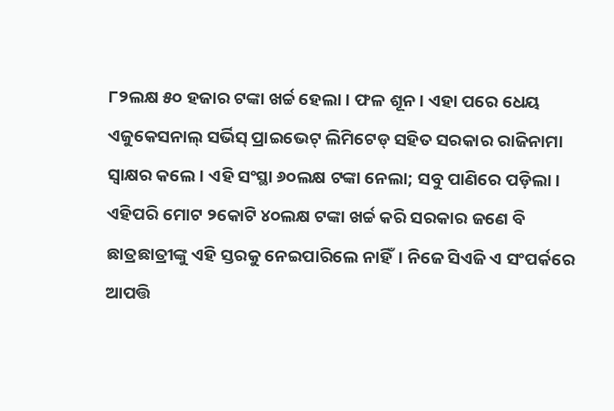୮୨ଲକ୍ଷ ୫୦ ହଜାର ଟଙ୍କା ଖର୍ଚ୍ଚ ହେଲା। ଫଳ ଶୂନ। ଏହା ପରେ ଧେୟ ଏଜୁକେସନାଲ୍ ସର୍ଭିସ୍ ପ୍ରାଇଭେଟ୍ ଲିମିଟେଡ୍ ସହିତ ସରକାର ରାଜିନାମା ସ୍ବାକ୍ଷର କଲେ। ଏହି ସଂସ୍ଥା ୬୦ଲକ୍ଷ ଟଙ୍କା ନେଲା; ସବୁ ପାଣିରେ ପଡ଼ିଲା। ଏହିପରି ମୋଟ ୨କୋଟି ୪୦ଲକ୍ଷ ଟଙ୍କା ଖର୍ଚ୍ଚ କରି ସରକାର ଜଣେ ବି ଛାତ୍ରଛାତ୍ରୀଙ୍କୁ ଏହି ସ୍ତରକୁ ନେଇପାରିଲେ ନାହିଁ। ନିଜେ ସିଏଜି ଏ ସଂପର୍କରେ ଆପତ୍ତି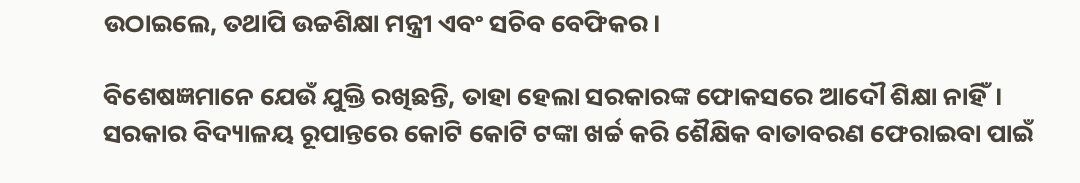ଉଠାଇଲେ, ତଥାପି ଉଚ୍ଚଶିକ୍ଷା ମନ୍ତ୍ରୀ ଏବଂ ସଚିବ ବେଫିକର।

ବିଶେଷଜ୍ଞମାନେ ଯେଉଁ ଯୁକ୍ତି ରଖିଛନ୍ତି, ତାହା ହେଲା ସରକାରଙ୍କ ଫୋକସରେ ଆଦୌ ଶିକ୍ଷା ନାହିଁ। ସରକାର ବିଦ୍ୟାଳୟ ରୂପାନ୍ତରେ କୋଟି କୋଟି ଟଙ୍କା ଖର୍ଚ୍ଚ କରି ଶୈକ୍ଷିକ ବାତାବରଣ ଫେରାଇବା ପାଇଁ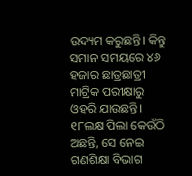ଉଦ୍ୟମ କରୁଛନ୍ତି। କିନ୍ତୁ ସମାନ ସମୟରେ ୪୬ ହଜାର ଛାତ୍ରଛାତ୍ରୀ ମାଟ୍ରିକ ପରୀକ୍ଷାରୁ ଓହରି ଯାଉଛନ୍ତି। ୧୮ଲକ୍ଷ ପିଲା କେଉଁଠି ଅଛନ୍ତି, ସେ ନେଇ ଗଣଶିକ୍ଷା ବିଭାଗ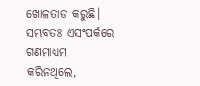ଖୋଳତାଡ କରୁଛି। ସମ୍ଭବତଃ ଏସଂପର୍କରେ ଗଣମାଧ୍ୟମ କରିନଥିଲେ,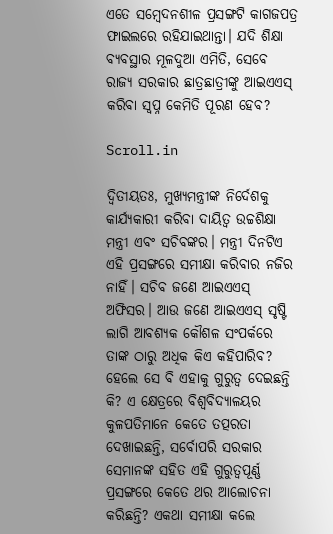ଏତେ ସମ୍ବେଦନଶୀଳ ପ୍ରସଙ୍ଗଟି କାଗଜପତ୍ର ଫାଇଲରେ ରହିଯାଇଥାନ୍ତା। ଯଦି ଶିକ୍ଷା ବ୍ୟବସ୍ଥାର ମୂଳଦୁଆ ଏମିତି, ସେବେ ରାଜ୍ୟ ସରକାର ଛାତ୍ରଛାତ୍ରୀଙ୍କୁ ଆଇଏଏସ୍ କରିବା ସ୍ବପ୍ନ କେମିତି ପୂରଣ ହେବ?

Scroll.in

ଦ୍ବିତୀୟତଃ, ମୁଖ୍ୟମନ୍ତ୍ରୀଙ୍କ ନିର୍ଦେଶକୁ କାର୍ଯ୍ୟକାରୀ କରିବା ଦାୟିତ୍ବ ଉଚ୍ଚଶିକ୍ଷା ମନ୍ତ୍ରୀ ଏବଂ ସଚିବଙ୍କର। ମନ୍ତ୍ରୀ ଦିନଟିଏ ଏହି ପ୍ରସଙ୍ଗରେ ସମୀକ୍ଷା କରିବାର ନଜିର ନାହିଁ। ସଚିବ ଜଣେ ଆଇଏଏସ୍ ଅଫିସର। ଆଉ ଜଣେ ଆଇଏଏସ୍ ସୃଷ୍ଟି ଲାଗି ଆବଶ୍ୟକ କୌଶଳ ସଂପର୍କରେ ତାଙ୍କ ଠାରୁ ଅଧିକ କିଏ କହିପାରିବ? ହେଲେ ସେ ବି ଏହାକୁ ଗୁରୁତ୍ବ ଦେଇଛନ୍ତି କି? ଏ କ୍ଷେତ୍ରରେ ବିଶ୍ବବିଦ୍ୟାଳୟର କୁଳପତିମାନେ କେତେ ତତ୍ପରତା ଦେଖାଇଛନ୍ତି, ସର୍ବୋପରି ସରକାର ସେମାନଙ୍କ ସହିତ ଏହି ଗୁରୁତ୍ବପୂର୍ଣ୍ଣ ପ୍ରସଙ୍ଗରେ କେତେ ଥର ଆଲୋଚନା କରିଛନ୍ତି? ଏକଥା ସମୀକ୍ଷା କଲେ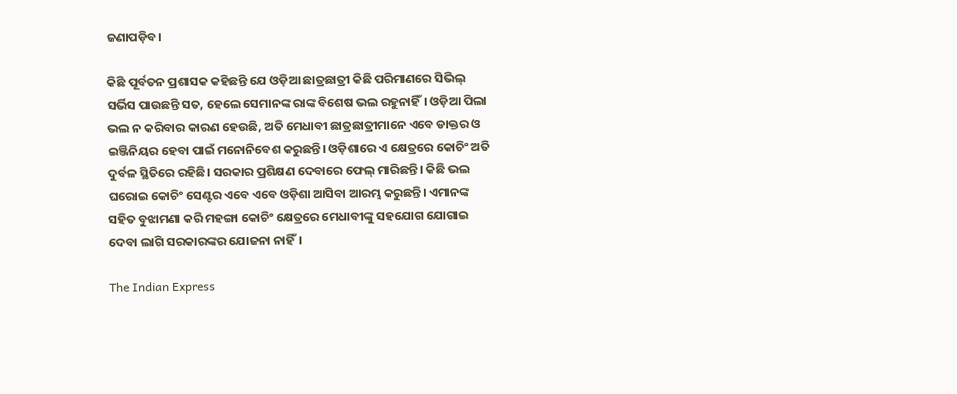ଜଣାପଡ଼ିବ।

କିଛି ପୂର୍ବତନ ପ୍ରଶାସକ କହିଛନ୍ତି ଯେ ଓଡ଼ିଆ ଛାତ୍ରଛାତ୍ରୀ କିଛି ପରିମାଣରେ ସିଭିଲ୍ ସର୍ଭିସ ପାଉଛନ୍ତି ସତ, ହେଲେ ସେମାନଙ୍କ ରାଙ୍କ ବିଶେଷ ଭଲ ରହୁନାହିଁ। ଓଡ଼ିଆ ପିଲା ଭଲ ନ କରିବାର କାରଣ ହେଉଛି, ଅତି ମେଧାବୀ ଛାତ୍ରଛାତ୍ରୀମାନେ ଏବେ ଡାକ୍ତର ଓ ଇଞ୍ଜିନିୟର ହେବା ପାଇଁ ମନୋନିବେଶ କରୁଛନ୍ତି। ଓଡ଼ିଶାରେ ଏ କ୍ଷେତ୍ରରେ କୋଚିଂ ଅତି ଦୁର୍ବଳ ସ୍ଥିତିରେ ରହିଛି। ସରକାର ପ୍ରଶିକ୍ଷଣ ଦେବାରେ ଫେଲ୍ ମାରିଛନ୍ତି। କିଛି ଭଲ ଘରୋଇ କୋଚିଂ ସେଣ୍ଟର ଏବେ ଏବେ ଓଡ଼ିଶା ଆସିବା ଆରମ୍ଭ କରୁଛନ୍ତି। ଏମାନଙ୍କ ସହିତ ବୁଝାମଣା କରି ମହଙ୍ଗା କୋଚିଂ କ୍ଷେତ୍ରରେ ମେଧାବୀଙ୍କୁ ସହଯୋଗ ଯୋଗାଇ ଦେବା ଲାଗି ସରକାରଙ୍କର ଯୋଜନା ନାହିଁ।

The Indian Express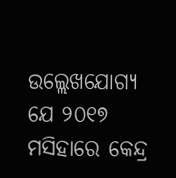ଉଲ୍ଲେଖଯୋଗ୍ୟ ଯେ ୨୦୧୭ ମସିହାରେ କେନ୍ଦ୍ର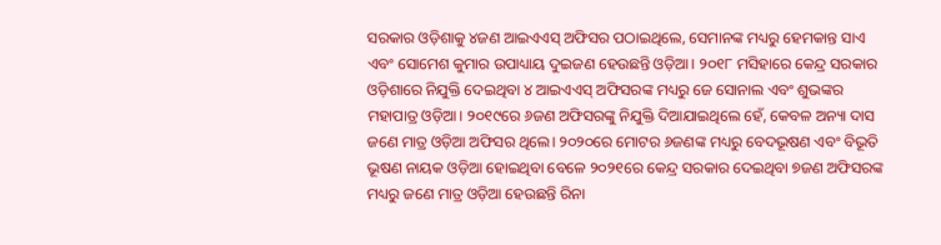ସରକାର ଓଡ଼ିଶାକୁ ୪ଜଣ ଆଇଏଏସ୍ ଅଫିସର ପଠାଇଥିଲେ, ସେମାନଙ୍କ ମଧ୍ୟରୁ ହେମକାନ୍ତ ସାଏ ଏବଂ ସୋମେଶ କୁମାର ଉପାଧ୍ୟାୟ ଦୁଇଜଣ ହେଉଛନ୍ତି ଓଡ଼ିଆ। ୨୦୧୮ ମସିହାରେ କେନ୍ଦ୍ର ସରକାର ଓଡ଼ିଶାରେ ନିଯୁକ୍ତି ଦେଇଥିବା ୪ ଆଇଏଏସ୍ ଅଫିସରଙ୍କ ମଧ୍ୟରୁ ଜେ ସୋନାଲ ଏବଂ ଶୁଭଙ୍କର ମହାପାତ୍ର ଓଡ଼ିଆ। ୨୦୧୯ରେ ୬ଜଣ ଅଫିସରଙ୍କୁ ନିଯୁକ୍ତି ଦିଆଯାଇଥିଲେ ହେଁ, କେବଳ ଅନ୍ୟା ଦାସ ଜଣେ ମାତ୍ର ଓଡ଼ିଆ ଅଫିସର ଥିଲେ। ୨୦୨୦ରେ ମୋଟର ୬ଜଣଙ୍କ ମଧ୍ୟରୁ ବେଦଭୂଷଣ ଏବଂ ବିଭୂତି ଭୂଷଣ ନାୟକ ଓଡ଼ିଆ ହୋଇଥିବା ବେଳେ ୨୦୨୧ରେ କେନ୍ଦ୍ର ସରକାର ଦେଇଥିବା ୭ଜଣ ଅଫିସରଙ୍କ ମଧ୍ୟରୁ ଜଣେ ମାତ୍ର ଓଡ଼ିଆ ହେଉଛନ୍ତି ରିନା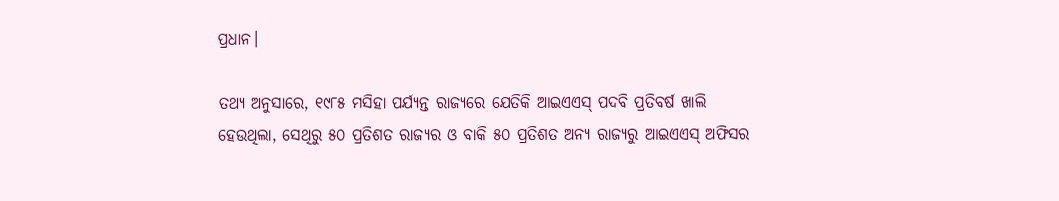ପ୍ରଧାନ।

ତଥ୍ୟ ଅନୁସାରେ, ୧୯୮୫ ମସିହା ପର୍ଯ୍ୟନ୍ତ ରାଜ୍ୟରେ ଯେତିକି ଆଇଏଏସ୍ ପଦବି ପ୍ରତିବର୍ଷ ଖାଲି ହେଉଥିଲା, ସେଥିରୁ ୫୦ ପ୍ରତିଶତ ରାଜ୍ୟର ଓ ବାକି ୫୦ ପ୍ରତିଶତ ଅନ୍ୟ ରାଜ୍ୟରୁ ଆଇଏଏସ୍ ଅଫିସର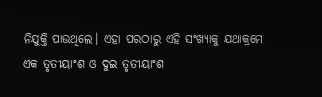ନିଯୁକ୍ତି ପାଉଥିଲେ। ଏହା ପରଠାରୁ ଏହି ସଂଖ୍ୟାକୁ ଯଥାକ୍ରମେ ଏକ ତୃତୀୟାଂଶ ଓ ଦୁଇ ତୃତୀୟାଂଶ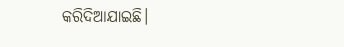କରିଦିଆଯାଇଛି।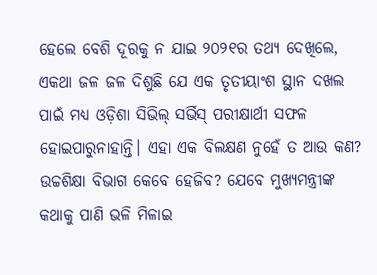ହେଲେ ବେଶି ଦୂରକୁ ନ ଯାଇ ୨୦୨୧ର ତଥ୍ୟ ଦେଖିଲେ, ଏକଥା ଜଳ ଜଳ ଦିଶୁଛି ଯେ ଏକ ତୃତୀୟାଂଶ ସ୍ଥାନ ଦଖଲ ପାଇଁ ମଧ୍ୟ ଓଡ଼ିଶା ସିଭିଲ୍ ସର୍ଭିସ୍ ପରୀକ୍ଷାର୍ଥୀ ସଫଳ ହୋଇପାରୁନାହାନ୍ତି। ଏହା ଏକ ବିଲକ୍ଷଣ ନୁହେଁ ତ ଆଉ କଣ? ଉଚ୍ଚଶିକ୍ଷା ବିଭାଗ କେବେ ହେଜିବ? ଯେବେ ମୁଖ୍ୟମନ୍ତ୍ରୀଙ୍କ କଥାକୁ ପାଣି ଭଳି ମିଳାଇ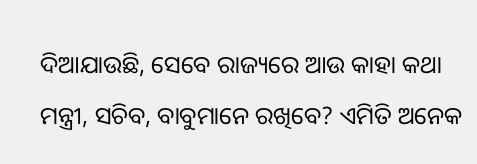ଦିଆଯାଉଛି, ସେବେ ରାଜ୍ୟରେ ଆଉ କାହା କଥା ମନ୍ତ୍ରୀ, ସଚିବ, ବାବୁମାନେ ରଖିବେ? ଏମିତି ଅନେକ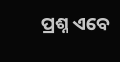ପ୍ରଶ୍ନ ଏବେ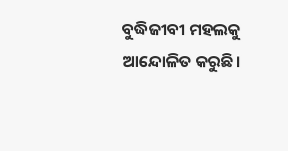ବୁଦ୍ଧିଜୀବୀ ମହଲକୁ ଆନ୍ଦୋଳିତ କରୁଛି।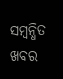ସମ୍ବନ୍ଧିତ ଖବର